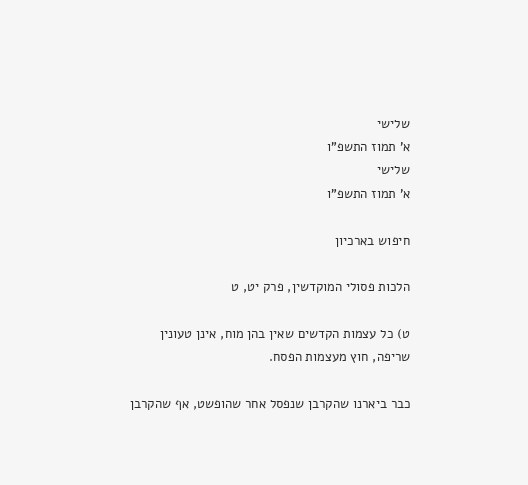שלישי
א' תמוז התשפ"ו
שלישי
א' תמוז התשפ"ו

חיפוש בארכיון

הלכות פסולי המוקדשין, פרק יט, ט

ט) כל עצמות הקדשים שאין בהן מוח, אינן טעונין שריפה, חוץ מעצמות הפסח.

כבר ביארנו שהקרבן שנפסל אחר שהופשט, אף שהקרבן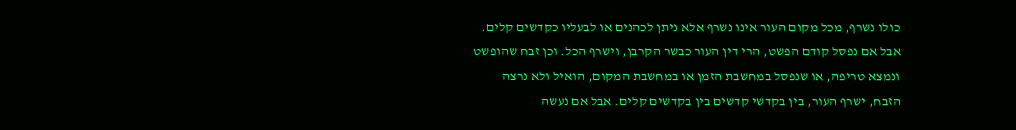כולו נשרף, מכל מקום העור אינו נשרף אלא ניתן לכהנים או לבעליו כקדשים קלים. אבל אם נפסל קודם הפשט, הרי דין העור כבשר הקרבן, וישרף הכל. וכן זבח שהופשט ונמצא טריפה, או שנפסל במחשבת הזמן או במחשבת המקום, הואיל ולא נרצה הזבח, ישרף העור, בין בקדשי קדשים בין בקדשים קלים. אבל אם נעשה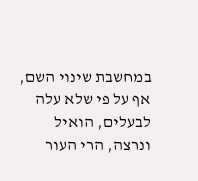במחשבת שינוי השם, אף על פי שלא עלה לבעלים, הואיל ונרצה, הרי העור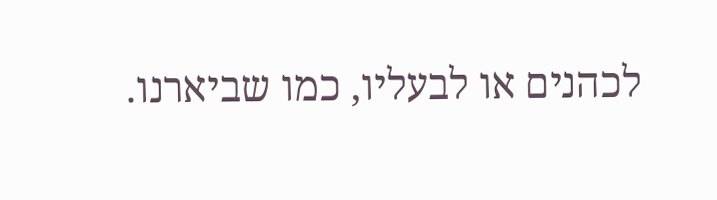לכהנים או לבעליו, כמו שביארנו.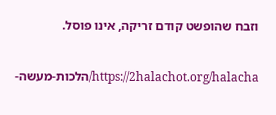וזבח שהופשט קודם זריקה, אינו פוסל.

https://2halachot.org/halacha/הלכות-מעשה-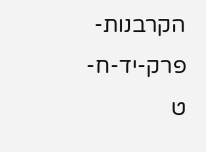הקרבנות-פרק-יד-ח-ט